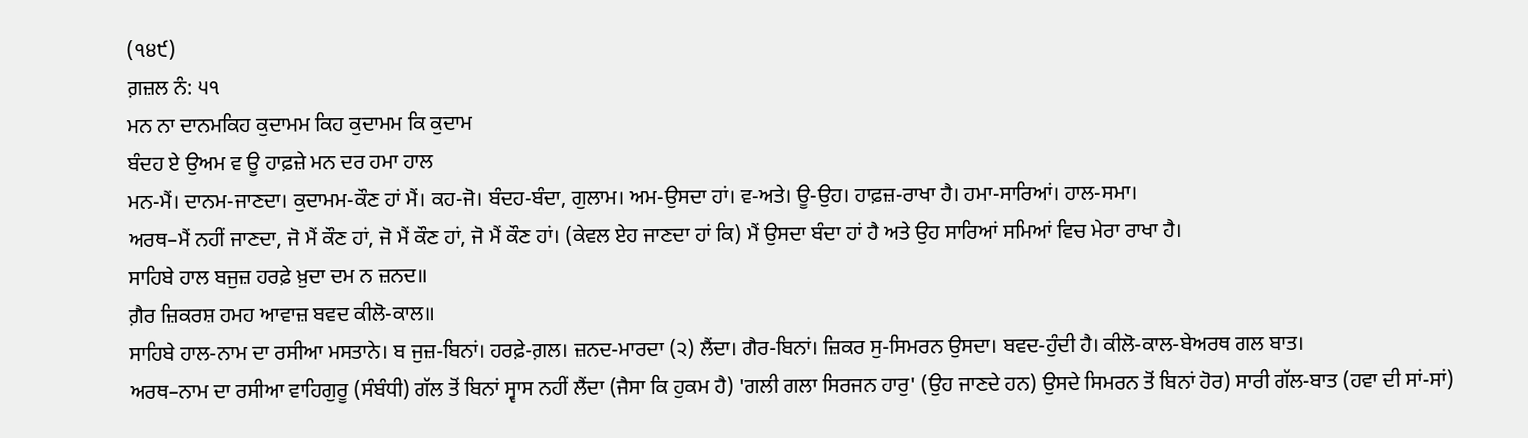(੧੪੯)
ਗ਼ਜ਼ਲ ਨੰ: ੫੧
ਮਨ ਨਾ ਦਾਨਮਕਿਹ ਕੁਦਾਮਮ ਕਿਹ ਕੁਦਾਮਮ ਕਿ ਕੁਦਾਮ
ਬੰਦਹ ਏ ਉਅਮ ਵ ਊ ਹਾਫ਼ਜ਼ੇ ਮਨ ਦਰ ਹਮਾ ਹਾਲ
ਮਨ-ਮੈਂ। ਦਾਨਮ-ਜਾਣਦਾ। ਕੁਦਾਮਮ-ਕੌਣ ਹਾਂ ਮੈਂ। ਕਹ-ਜੋ। ਬੰਦਹ-ਬੰਦਾ, ਗੁਲਾਮ। ਅਮ-ਉਸਦਾ ਹਾਂ। ਵ-ਅਤੇ। ਊ-ਉਹ। ਹਾਫ਼ਜ਼-ਰਾਖਾ ਹੈ। ਹਮਾ-ਸਾਰਿਆਂ। ਹਾਲ-ਸਮਾ।
ਅਰਥ–ਮੈਂ ਨਹੀਂ ਜਾਣਦਾ, ਜੋ ਮੈਂ ਕੌਣ ਹਾਂ, ਜੋ ਮੈਂ ਕੌਣ ਹਾਂ, ਜੋ ਮੈਂ ਕੌਣ ਹਾਂ। (ਕੇਵਲ ਏਹ ਜਾਣਦਾ ਹਾਂ ਕਿ) ਮੈਂ ਉਸਦਾ ਬੰਦਾ ਹਾਂ ਹੈ ਅਤੇ ਉਹ ਸਾਰਿਆਂ ਸਮਿਆਂ ਵਿਚ ਮੇਰਾ ਰਾਖਾ ਹੈ।
ਸਾਹਿਬੇ ਹਾਲ ਬਜੁਜ਼ ਹਰਫ਼ੇ ਖ਼ੁਦਾ ਦਮ ਨ ਜ਼ਨਦ॥
ਗ਼ੈਰ ਜ਼ਿਕਰਸ਼ ਹਮਹ ਆਵਾਜ਼ ਬਵਦ ਕੀਲੋ-ਕਾਲ॥
ਸਾਹਿਬੇ ਹਾਲ-ਨਾਮ ਦਾ ਰਸੀਆ ਮਸਤਾਨੇ। ਬ ਜੁਜ਼-ਬਿਨਾਂ। ਹਰਫ਼ੇ-ਗ਼ਲ। ਜ਼ਨਦ-ਮਾਰਦਾ (੨) ਲੈਂਦਾ। ਗੈਰ-ਬਿਨਾਂ। ਜ਼ਿਕਰ ਸੁ-ਸਿਮਰਨ ਉਸਦਾ। ਬਵਦ-ਹੁੰਦੀ ਹੈ। ਕੀਲੋ-ਕਾਲ-ਬੇਅਰਥ ਗਲ ਬਾਤ।
ਅਰਥ–ਨਾਮ ਦਾ ਰਸੀਆ ਵਾਹਿਗੁਰੂ (ਸੰਬੰਧੀ) ਗੱਲ ਤੋਂ ਬਿਨਾਂ ਸ੍ਵਾਸ ਨਹੀਂ ਲੈਂਦਾ (ਜੈਸਾ ਕਿ ਹੁਕਮ ਹੈ) 'ਗਲੀ ਗਲਾ ਸਿਰਜਨ ਹਾਰੁ' (ਉਹ ਜਾਣਦੇ ਹਨ) ਉਸਦੇ ਸਿਮਰਨ ਤੋਂ ਬਿਨਾਂ ਹੋਰ) ਸਾਰੀ ਗੱਲ-ਬਾਤ (ਹਵਾ ਦੀ ਸਾਂ-ਸਾਂ)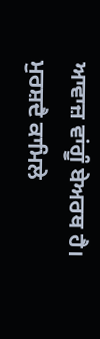ਆਵਾਜ਼ ਵਾਂਗੂੰ ਬੇਅਰਥ ਹੈ।
ਮੁਰਸ਼ਦੈ ਕਾਮਿਲੇ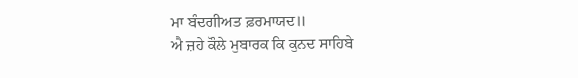ਮਾ ਬੰਦਗੀਅਤ ਫ਼ਰਮਾਯਦ॥
ਐ ਜ਼ਹੇ ਕੌਲੇ ਮੁਬਾਰਕ ਕਿ ਕੁਨਦ ਸਾਹਿਬੇ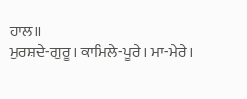ਹਾਲ॥
ਮੁਰਸ਼ਦੇ-ਗੁਰੂ। ਕਾਮਿਲੇ-ਪੂਰੇ। ਮਾ-ਮੇਰੇ।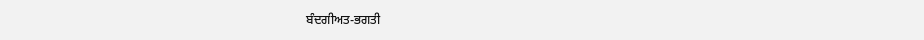ਬੰਦਗੀਅਤ-ਭਗਤੀ